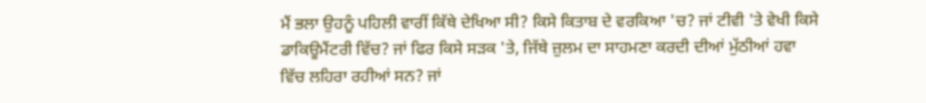ਮੈਂ ਭਲਾ ਉਹਨੂੰ ਪਹਿਲੀ ਵਾਰੀਂ ਕਿੱਥੇ ਦੇਖਿਆ ਸੀ? ਕਿਸੇ ਕਿਤਾਬ ਦੇ ਵਰਕਿਆ 'ਚ? ਜਾਂ ਟੀਵੀ 'ਤੇ ਵੇਖੀ ਕਿਸੇ ਡਾਕਿਊਮੈਂਟਰੀ ਵਿੱਚ? ਜਾਂ ਫਿਰ ਕਿਸੇ ਸੜਕ 'ਤੇ, ਜਿੱਥੇ ਜ਼ੁਲਮ ਦਾ ਸਾਹਮਣਾ ਕਰਦੀ ਦੀਆਂ ਮੁੱਠੀਆਂ ਹਵਾ ਵਿੱਚ ਲਹਿਰਾ ਰਹੀਆਂ ਸਨ? ਜਾਂ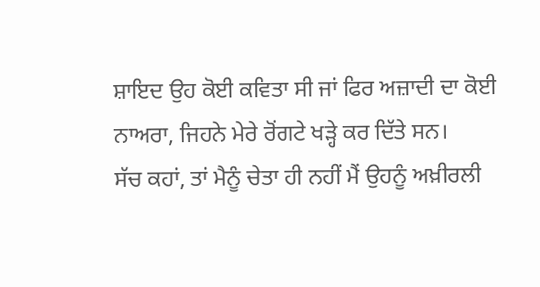ਸ਼ਾਇਦ ਉਹ ਕੋਈ ਕਵਿਤਾ ਸੀ ਜਾਂ ਫਿਰ ਅਜ਼ਾਦੀ ਦਾ ਕੋਈ ਨਾਅਰਾ, ਜਿਹਨੇ ਮੇਰੇ ਰੋਂਗਟੇ ਖੜ੍ਹੇ ਕਰ ਦਿੱਤੇ ਸਨ।
ਸੱਚ ਕਹਾਂ, ਤਾਂ ਮੈਨੂੰ ਚੇਤਾ ਹੀ ਨਹੀਂ ਮੈਂ ਉਹਨੂੰ ਅਖ਼ੀਰਲੀ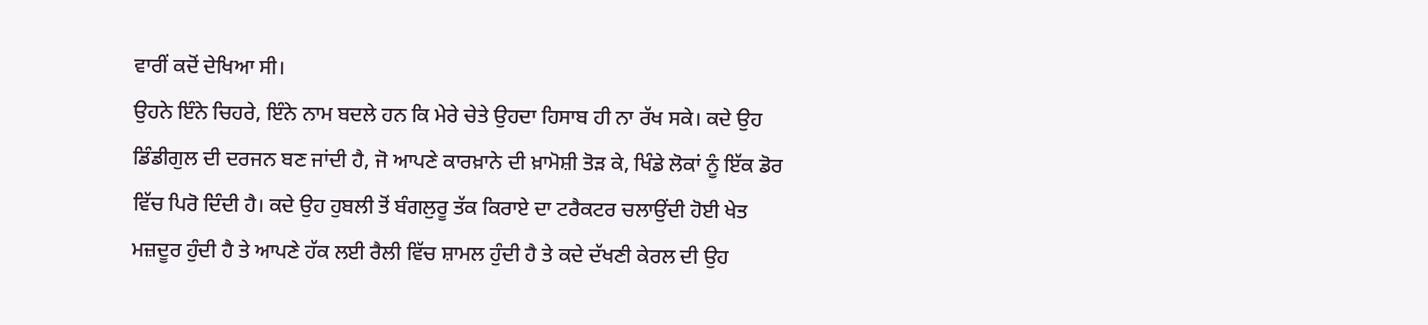ਵਾਰੀਂ ਕਦੋਂ ਦੇਖਿਆ ਸੀ।
ਉਹਨੇ ਇੰਨੇ ਚਿਹਰੇ, ਇੰਨੇ ਨਾਮ ਬਦਲੇ ਹਨ ਕਿ ਮੇਰੇ ਚੇਤੇ ਉਹਦਾ ਹਿਸਾਬ ਹੀ ਨਾ ਰੱਖ ਸਕੇ। ਕਦੇ ਉਹ ਡਿੰਡੀਗੁਲ ਦੀ ਦਰਜਨ ਬਣ ਜਾਂਦੀ ਹੈ, ਜੋ ਆਪਣੇ ਕਾਰਖ਼ਾਨੇ ਦੀ ਖ਼ਾਮੋਸ਼ੀ ਤੋੜ ਕੇ, ਖਿੰਡੇ ਲੋਕਾਂ ਨੂੰ ਇੱਕ ਡੋਰ ਵਿੱਚ ਪਿਰੋ ਦਿੰਦੀ ਹੈ। ਕਦੇ ਉਹ ਹੁਬਲੀ ਤੋਂ ਬੰਗਲੁਰੂ ਤੱਕ ਕਿਰਾਏ ਦਾ ਟਰੈਕਟਰ ਚਲਾਉਂਦੀ ਹੋਈ ਖੇਤ ਮਜ਼ਦੂਰ ਹੁੰਦੀ ਹੈ ਤੇ ਆਪਣੇ ਹੱਕ ਲਈ ਰੈਲੀ ਵਿੱਚ ਸ਼ਾਮਲ ਹੁੰਦੀ ਹੈ ਤੇ ਕਦੇ ਦੱਖਣੀ ਕੇਰਲ ਦੀ ਉਹ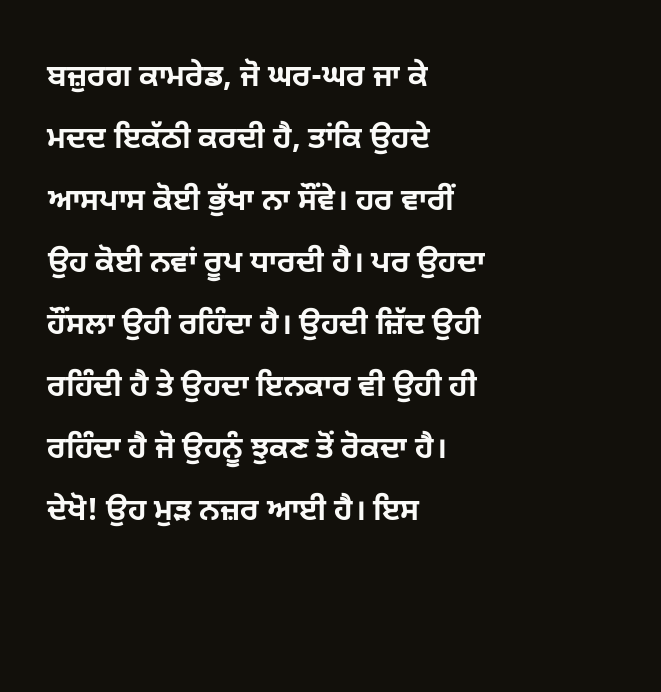ਬਜ਼ੁਰਗ ਕਾਮਰੇਡ, ਜੋ ਘਰ-ਘਰ ਜਾ ਕੇ ਮਦਦ ਇਕੱਠੀ ਕਰਦੀ ਹੈ, ਤਾਂਕਿ ਉਹਦੇ ਆਸਪਾਸ ਕੋਈ ਭੁੱਖਾ ਨਾ ਸੌਂਵੇ। ਹਰ ਵਾਰੀਂ ਉਹ ਕੋਈ ਨਵਾਂ ਰੂਪ ਧਾਰਦੀ ਹੈ। ਪਰ ਉਹਦਾ ਹੌਂਸਲਾ ਉਹੀ ਰਹਿੰਦਾ ਹੈ। ਉਹਦੀ ਜ਼ਿੱਦ ਉਹੀ ਰਹਿੰਦੀ ਹੈ ਤੇ ਉਹਦਾ ਇਨਕਾਰ ਵੀ ਉਹੀ ਹੀ ਰਹਿੰਦਾ ਹੈ ਜੋ ਉਹਨੂੰ ਝੁਕਣ ਤੋਂ ਰੋਕਦਾ ਹੈ।
ਦੇਖੋ! ਉਹ ਮੁੜ ਨਜ਼ਰ ਆਈ ਹੈ। ਇਸ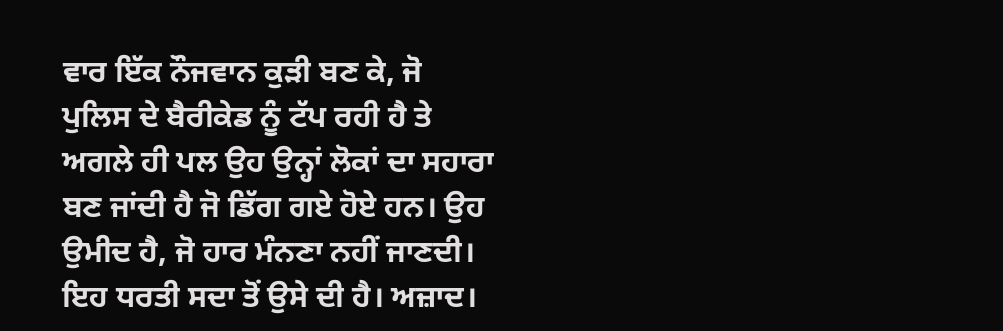ਵਾਰ ਇੱਕ ਨੌਜਵਾਨ ਕੁੜੀ ਬਣ ਕੇ, ਜੋ ਪੁਲਿਸ ਦੇ ਬੈਰੀਕੇਡ ਨੂੰ ਟੱਪ ਰਹੀ ਹੈ ਤੇ ਅਗਲੇ ਹੀ ਪਲ ਉਹ ਉਨ੍ਹਾਂ ਲੋਕਾਂ ਦਾ ਸਹਾਰਾ ਬਣ ਜਾਂਦੀ ਹੈ ਜੋ ਡਿੱਗ ਗਏ ਹੋਏ ਹਨ। ਉਹ ਉਮੀਦ ਹੈ, ਜੋ ਹਾਰ ਮੰਨਣਾ ਨਹੀਂ ਜਾਣਦੀ।
ਇਹ ਧਰਤੀ ਸਦਾ ਤੋਂ ਉਸੇ ਦੀ ਹੈ। ਅਜ਼ਾਦ।